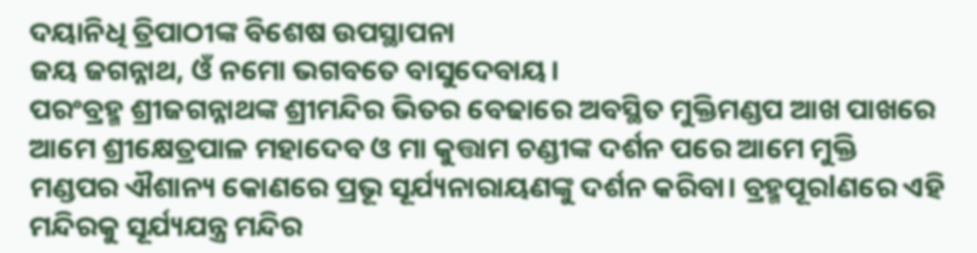ଦୟାନିଧି ତ୍ରିପାଠୀଙ୍କ ବିଶେଷ ଉପସ୍ଥାପନା
ଜୟ ଜଗନ୍ନାଥ, ଓଁ ନମୋ ଭଗବତେ ବାସୁଦେବାୟ।
ପରଂବ୍ରହ୍ମ ଶ୍ରୀଜଗନ୍ନାଥଙ୍କ ଶ୍ରୀମନ୍ଦିର ଭିତର ବେଢାରେ ଅବସ୍ଥିତ ମୁକ୍ତିମଣ୍ଡପ ଆଖ ପାଖରେ ଆମେ ଶ୍ରୀକ୍ଷେତ୍ରପାଳ ମହାଦେବ ଓ ମା କୁତ୍ତାମ ଚଣ୍ଡୀଙ୍କ ଦର୍ଶନ ପରେ ଆମେ ମୁକ୍ତି ମଣ୍ଡପର ଐଶାନ୍ୟ କୋଣରେ ପ୍ରଭୂ ସୂର୍ଯ୍ୟନାରାୟଣଙ୍କୁ ଦର୍ଶନ କରିବା। ବ୍ରହ୍ମପୂରlଣରେ ଏହି ମନ୍ଦିରକୁ ସୂର୍ଯ୍ୟଯନ୍ତ୍ର ମନ୍ଦିର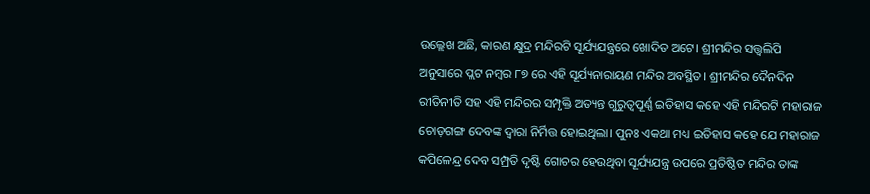ଉଲ୍ଲେଖ ଅଛି, କାରଣ କ୍ଷୁଦ୍ର ମନ୍ଦିରଟି ସୂର୍ଯ୍ୟଯନ୍ତ୍ରରେ ଖୋଦିତ ଅଟେ। ଶ୍ରୀମନ୍ଦିର ସତ୍ତ୍ୱଲିପି ଅନୁସାରେ ପ୍ଲଟ ନମ୍ବର ୮୭ ରେ ଏହି ସୂର୍ଯ୍ୟନାରାୟଣ ମନ୍ଦିର ଅବସ୍ଥିତ। ଶ୍ରୀମନ୍ଦିର ଦୈନଦିନ ରୀତିନୀତି ସହ ଏହି ମନ୍ଦିରର ସମ୍ପୃକ୍ତି ଅତ୍ୟନ୍ତ ଗୁରୁତ୍ୱପୂର୍ଣ୍ଣ ଇତିହାସ କହେ ଏହି ମନ୍ଦିରଟି ମହାରାଜ ଚୋଡ଼ଗଙ୍ଗ ଦେବଙ୍କ ଦ୍ୱାରା ନିର୍ମିତ୍ତ ହୋଇଥିଲା। ପୁନଃ ଏକଥା ମଧ୍ୟ ଇତିହାସ କହେ ଯେ ମହାରାଜ କପିଳେନ୍ଦ୍ର ଦେବ ସମ୍ପ୍ରତି ଦୃଷ୍ଟି ଗୋଚର ହେଉଥିବା ସୂର୍ଯ୍ୟଯନ୍ତ୍ର ଉପରେ ପ୍ରତିଷ୍ଠିତ ମନ୍ଦିର ତାଙ୍କ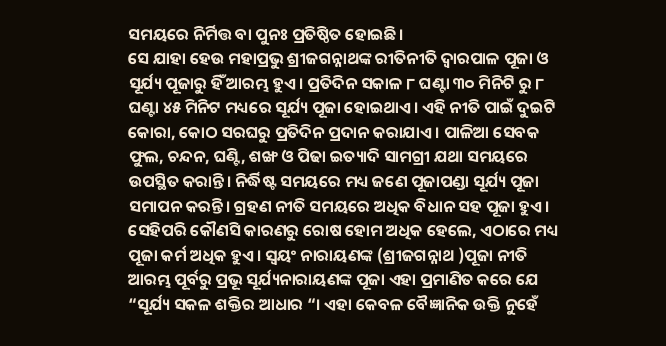ସମୟରେ ନିର୍ମିତ୍ତ ବା ପୁନଃ ପ୍ରତିଷ୍ଠିତ ହୋଇଛି।
ସେ ଯାହା ହେଉ ମହାପ୍ରଭୁ ଶ୍ରୀଜଗନ୍ନାଥଙ୍କ ରୀତିନୀତି ଦ୍ୱାରପାଳ ପୂଜା ଓ ସୂର୍ଯ୍ୟ ପୂଜାରୁ ହିଁ ଆରମ୍ଭ ହୁଏ। ପ୍ରତିଦିନ ସକାଳ ୮ ଘଣ୍ଟା ୩୦ ମିନିଟି ରୁ ୮ ଘଣ୍ଟା ୪୫ ମିନିଟ ମଧ୍ୟରେ ସୂର୍ଯ୍ୟ ପୂଜା ହୋଇଥାଏ। ଏହି ନୀତି ପାଇଁ ଦୁଇଟି କୋରା, କୋଠ ସରଘରୁ ପ୍ରତିଦିନ ପ୍ରଦାନ କରାଯାଏ । ପାଳିଆ ସେବକ ଫୁଲ, ଚନ୍ଦନ, ଘଣ୍ଟି, ଶଙ୍ଖ ଓ ପିଢା ଇତ୍ୟାଦି ସାମଗ୍ରୀ ଯଥା ସମୟରେ ଉପସ୍ଥିତ କରାନ୍ତି। ନିର୍ଦ୍ଧିଷ୍ଟ ସମୟରେ ମଧ୍ୟ ଜଣେ ପୂଜାପଣ୍ଡା ସୂର୍ଯ୍ୟ ପୂଜା ସମାପନ କରନ୍ତି। ଗ୍ରହଣ ନୀତି ସମୟରେ ଅଧିକ ବିଧାନ ସହ ପୂଜା ହୁଏ। ସେହିପରି କୌଣସି କାରଣରୁ ରୋଷ ହୋମ ଅଧିକ ହେଲେ, ଏଠାରେ ମଧ୍ୟ ପୂଜା କର୍ମ ଅଧିକ ହୁଏ। ସ୍ୱୟଂ ନାରାୟଣଙ୍କ (ଶ୍ରୀଜଗନ୍ନାଥ )ପୂଜା ନୀତି ଆରମ୍ଭ ପୂର୍ବରୁ ପ୍ରଭୂ ସୂର୍ଯ୍ୟନାରାୟଣଙ୍କ ପୂଜା ଏହା ପ୍ରମାଣିତ କରେ ଯେ “ସୂର୍ଯ୍ୟ ସକଳ ଶକ୍ତିର ଆଧାର “। ଏହା କେବଳ ବୈଜ୍ଞାନିକ ଉକ୍ତି ନୁହେଁ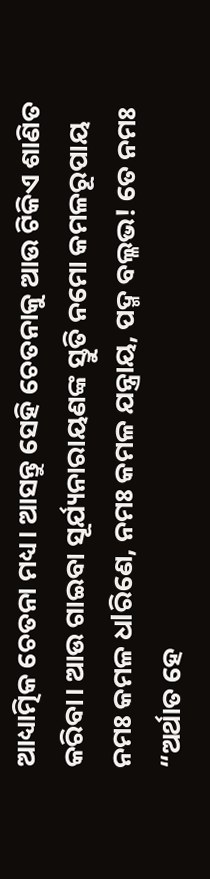ଆଧ୍ୟାତ୍ମିକ ଚେତନା ମଧ୍ୟ। ଆସନ୍ତୁ ସେହି ଚେତନାକୁ ଆଉ ଟିକିଏ ଶାଣିତ କରିବା। ଆଉ ଗାଇବା ସୂର୍ଯ୍ୟନାରାୟଣଙ୍କ ସ୍ତୁତି ନମୋ କମଳରୂପାୟ ନମଃ କମଳ ଧlରିଣେ, ନମଃ କମଳ ଯନ୍ତ୍ରାୟ, ପଦ୍ମ ବଲ୍ଳଭ! ତେ ନମଃ “ଅର୍ଥାତ ହେ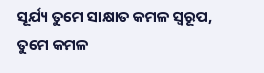ସୂର୍ଯ୍ୟ ତୁମେ ସାକ୍ଷାତ କମଳ ସ୍ୱରୂପ, ତୁମେ କମଳ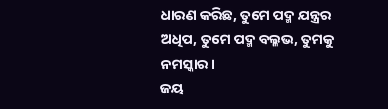ଧାରଣ କରିଛ, ତୁମେ ପଦ୍ମ ଯନ୍ତ୍ରର ଅଧିପ, ତୁମେ ପଦ୍ମ ବଲ୍ଳଭ, ତୁମକୁ ନମସ୍କାର।
ଜୟ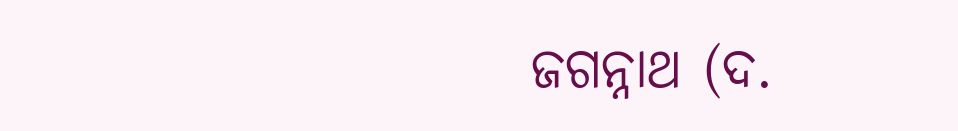ଜଗନ୍ନାଥ (ଦ.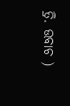ତ୍ରି. ଉବାଚ )